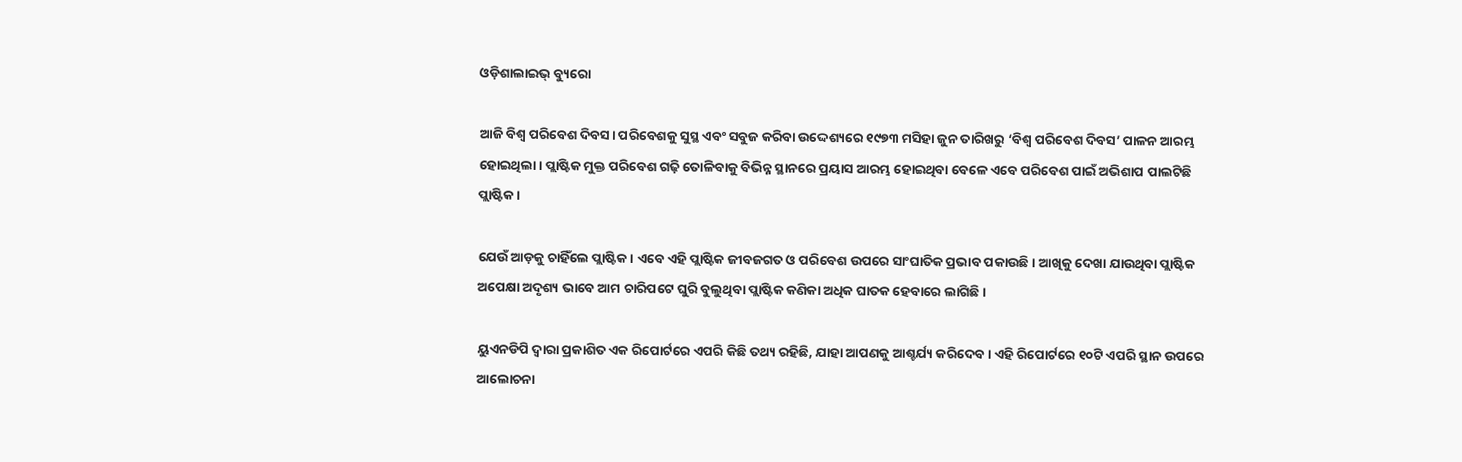ଓଡ଼ିଶାଲାଇଭ୍ ବ୍ୟୁରୋ

ଆଜି ବିଶ୍ଵ ପରିବେଶ ଦିବସ। ପରିବେଶକୁ ସୁସ୍ଥ ଏବଂ ସବୁଜ କରିବା ଉଦ୍ଦେଶ୍ୟରେ ୧୯୭୩ ମସିହା ଜୁନ ତାରିଖରୁ ‘ବିଶ୍ଵ ପରିବେଶ ଦିବସ’ ପାଳନ ଆରମ୍ଭ ହୋଇଥିଲା। ପ୍ଲାଷ୍ଟିକ ମୁକ୍ତ ପରିବେଶ ଗଢ଼ି ତୋଳିବାକୁ ବିଭିନ୍ନ ସ୍ଥାନରେ ପ୍ରୟାସ ଆରମ୍ଭ ହୋଇଥିବା ବେଳେ ଏବେ ପରିବେଶ ପାଇଁ ଅଭିଶାପ ପାଲଟିଛି ପ୍ଲାଷ୍ଟିକ।

ଯେଉଁ ଆଡ଼କୁ ଚାହିଁଲେ ପ୍ଲାଷ୍ଟିକ। ଏବେ ଏହି ପ୍ଲାଷ୍ଟିକ ଜୀବଜଗତ ଓ ପରିବେଶ ଉପରେ ସାଂଘାତିକ ପ୍ରଭାବ ପକାଉଛି। ଆଖିକୁ ଦେଖା ଯାଉଥିବା ପ୍ଲାଷ୍ଟିକ ଅପେକ୍ଷା ଅଦୃଶ୍ୟ ଭାବେ ଆମ ଚାରିପଟେ ଘୁରି ବୁଲୁଥିବା ପ୍ଲାଷ୍ଟିକ କଣିକା ଅଧିକ ଘାତକ ହେବାରେ ଲାଗିଛି।

ୟୁଏନଡିପି ଦ୍ଵାରା ପ୍ରକାଶିତ ଏକ ରିପୋର୍ଟରେ ଏପରି କିଛି ତଥ୍ୟ ରହିଛି, ଯାହା ଆପଣକୁ ଆଶ୍ଚର୍ଯ୍ୟ କରିଦେବ। ଏହି ରିପୋର୍ଟରେ ୧୦ଟି ଏପରି ସ୍ଥାନ ଉପରେ ଆଲୋଚନା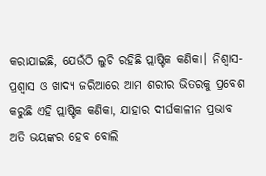କରାଯାଇଛି, ଯେଉଁଠି ଲୁଚି ରହିଛି ପ୍ଲାଷ୍ଟିକ କଣିକା। ନିଶ୍ଵାସ-ପ୍ରଶ୍ଵାସ ଓ ଖାଦ୍ୟ ଜରିଆରେ ଆମ ଶରୀର ଭିତରକୁ ପ୍ରବେଶ କରୁଛି ଏହି ପ୍ଲାଷ୍ଟିକ କଣିକା, ଯାହାର ଦୀର୍ଘକାଳୀନ ପ୍ରଭାବ ଅତି ଭୟଙ୍କର ହେବ ବୋଲି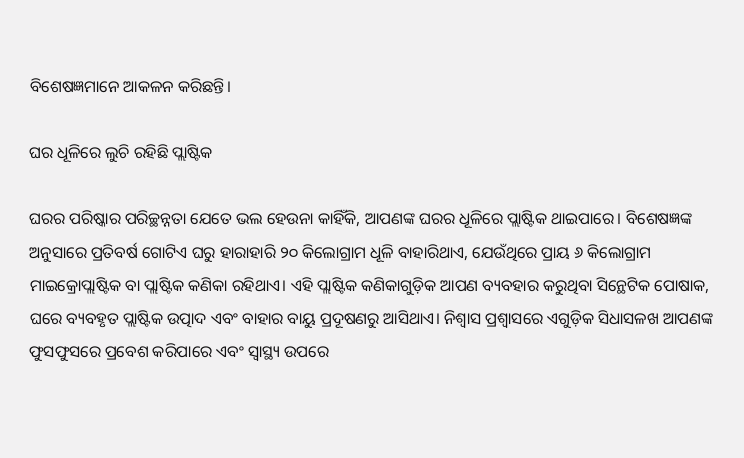ବିଶେଷଜ୍ଞମାନେ ଆକଳନ କରିଛନ୍ତି।

ଘର ଧୂଳିରେ ଲୁଚି ରହିଛି ପ୍ଲାଷ୍ଟିକ

ଘରର ପରିଷ୍କାର ପରିଚ୍ଛନ୍ନତା ଯେତେ ଭଲ ହେଉନା କାହିଁକି, ଆପଣଙ୍କ ଘରର ଧୂଳିରେ ପ୍ଲାଷ୍ଟିକ ଥାଇପାରେ। ବିଶେଷଜ୍ଞଙ୍କ ଅନୁସାରେ ପ୍ରତିବର୍ଷ ଗୋଟିଏ ଘରୁ ହାରାହାରି ୨୦ କିଲୋଗ୍ରାମ ଧୂଳି ବାହାରିଥାଏ, ଯେଉଁଥିରେ ପ୍ରାୟ ୬ କିଲୋଗ୍ରାମ ମାଇକ୍ରୋପ୍ଲାଷ୍ଟିକ ବା ପ୍ଲାଷ୍ଟିକ କଣିକା ରହିଥାଏ। ଏହି ପ୍ଲାଷ୍ଟିକ କଣିକାଗୁଡ଼ିକ ଆପଣ ବ୍ୟବହାର କରୁଥିବା ସିନ୍ଥେଟିକ ପୋଷାକ, ଘରେ ବ୍ୟବହୃତ ପ୍ଲାଷ୍ଟିକ ଉତ୍ପାଦ ଏବଂ ବାହାର ବାୟୁ ପ୍ରଦୂଷଣରୁ ଆସିଥାଏ। ନିଶ୍ୱାସ ପ୍ରଶ୍ୱାସରେ ଏଗୁଡ଼ିକ ସିଧାସଳଖ ଆପଣଙ୍କ ଫୁସଫୁସରେ ପ୍ରବେଶ କରିପାରେ ଏବଂ ସ୍ୱାସ୍ଥ୍ୟ ଉପରେ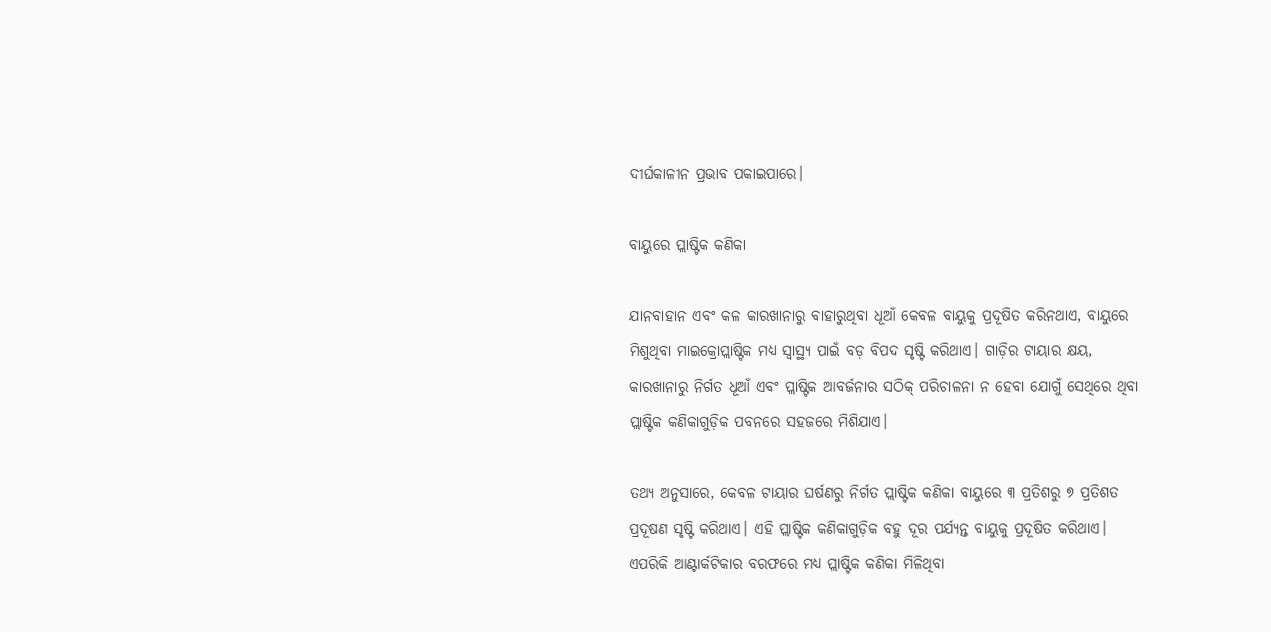ଦୀର୍ଘକାଳୀନ ପ୍ରଭାବ ପକାଇପାରେ।

ବାୟୁରେ ପ୍ଲାଷ୍ଟିକ କଣିକା

ଯାନବାହାନ ଏବଂ କଳ କାରଖାନାରୁ ବାହାରୁଥିବା ଧୂଆଁ କେବଳ ବାୟୁକୁ ପ୍ରଦୂଷିତ କରିନଥାଏ, ବାୟୁରେ ମିଶୁଥିବା ମାଇକ୍ରୋପ୍ଲାଷ୍ଟିକ ମଧ୍ୟ ସ୍ୱାସ୍ଥ୍ୟ ପାଇଁ ବଡ଼ ବିପଦ ସୃଷ୍ଟି କରିଥାଏ। ଗାଡ଼ିର ଟାୟାର କ୍ଷୟ, କାରଖାନାରୁ ନିର୍ଗତ ଧୂଆଁ ଏବଂ ପ୍ଲାଷ୍ଟିକ ଆବର୍ଜନାର ସଠିକ୍ ପରିଚାଳନା ନ ହେବା ଯୋଗୁଁ ସେଥିରେ ଥିବା ପ୍ଲାଷ୍ଟିକ କଣିକାଗୁଡ଼ିକ ପବନରେ ସହଜରେ ମିଶିଯାଏ।

ତଥ୍ୟ ଅନୁସାରେ, କେବଳ ଟାୟାର ଘର୍ଷଣରୁ ନିର୍ଗତ ପ୍ଲାଷ୍ଟିକ କଣିକା ବାୟୁରେ ୩ ପ୍ରତିଶରୁ ୭ ପ୍ରତିଶତ ପ୍ରଦୂଷଣ ସୃଷ୍ଟି କରିଥାଏ। ଏହି ପ୍ଲାଷ୍ଟିକ କଣିକାଗୁଡ଼ିକ ବହୁ ଦୂର ପର୍ଯ୍ୟନ୍ତ ବାୟୁକୁ ପ୍ରଦୂଷିତ କରିଥାଏ।  ଏପରିକି ଆଣ୍ଟାର୍କଟିକାର ବରଫରେ ମଧ୍ୟ ପ୍ଲାଷ୍ଟିକ କଣିକା ମିଳିଥିବା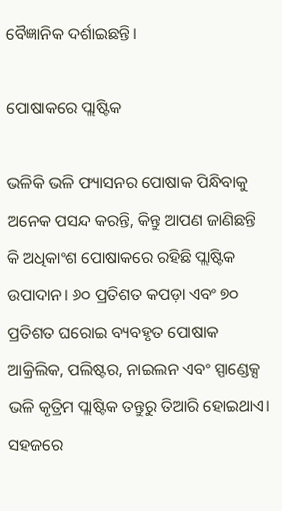ବୈଜ୍ଞାନିକ ଦର୍ଶାଇଛନ୍ତି।

ପୋଷାକରେ ପ୍ଲାଷ୍ଟିକ

ଭଳିକି ଭଳି ଫ୍ୟାସନର ପୋଷାକ ପିନ୍ଧିବାକୁ ଅନେକ ପସନ୍ଦ କରନ୍ତି, କିନ୍ତୁ ଆପଣ ଜାଣିଛନ୍ତି କି ଅଧିକାଂଶ ପୋଷାକରେ ରହିଛି ପ୍ଲାଷ୍ଟିକ ଉପାଦାନ। ୬୦ ପ୍ରତିଶତ କପଡ଼ା ଏବଂ ୭୦ ପ୍ରତିଶତ ଘରୋଇ ବ୍ୟବହୃତ ପୋଷାକ ଆକ୍ରିଲିକ, ପଲିଷ୍ଟର, ନାଇଲନ ଏବଂ ସ୍ପାଣ୍ଡେକ୍ସ ଭଳି କୃତ୍ରିମ ପ୍ଲାଷ୍ଟିକ ତନ୍ତୁରୁ ତିଆରି ହୋଇଥାଏ। ସହଜରେ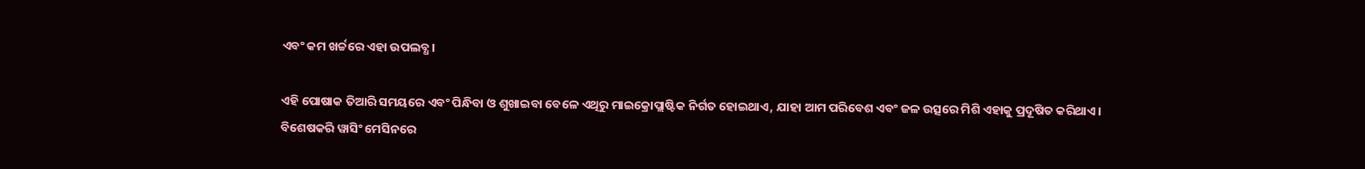ଏବଂ କମ ଖର୍ଚ୍ଚରେ ଏହା ଉପଲବ୍ଧ।

ଏହି ପୋଷାକ ତିଆରି ସମୟରେ ଏବଂ ପିନ୍ଧିବା ଓ ଶୁଖାଇବା ବେଳେ ଏଥିରୁ ମାଇକ୍ରୋପ୍ଲାଷ୍ଟିକ ନିର୍ଗତ ହୋଇଥାଏ, ଯାହା ଆମ ପରିବେଶ ଏବଂ ଜଳ ଉତ୍ସରେ ମିଶି ଏହାକୁ ପ୍ରଦୂଷିତ କରିଥାଏ। ବିଶେଷକରି ୱାସିଂ ମେସିନରେ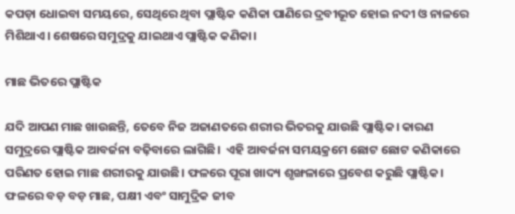କପଡ଼ା ଧୋଇବା ସମୟରେ, ସେଥିରେ ଥିବା ପ୍ଲାଷ୍ଟିକ କଣିକା ପାଣିରେ ଦ୍ରବୀଭୂତ ହୋଇ ନଦୀ ଓ ନାଳରେ ମିଶିଥାଏ। ଶେଷରେ ସମୁଦ୍ରକୁ ଯାଇଥାଏ ପ୍ଲାଷ୍ଟିକ କଣିକା।

ମାଛ ଭିତରେ ପ୍ଲାଷ୍ଟିକ

ଯଦି ଆପଣ ମାଛ ଖାଉଛନ୍ତି, ତେବେ ନିଜ ଅଜାଣତରେ ଶରୀର ଭିତରକୁ ଯାଉଛି ପ୍ଲାଷ୍ଟିକ। କାରଣ ସମୁଦ୍ରରେ ପ୍ଲାଷ୍ଟିକ ଆବର୍ଜନା ବଢ଼ିବାରେ ଲାଗିଛି।  ଏହି ଆବର୍ଜନା ସମୟକ୍ରମେ ଛୋଟ ଛୋଟ କଣିକାରେ ପରିଣତ ହୋଇ ମାଛ ଶରୀରକୁ ଯାଉଛି। ଫଳରେ ପୂରା ଖାଦ୍ୟ ଶୃଙ୍ଖଳାରେ ପ୍ରବେଶ କରୁଛି ପ୍ଲାଷ୍ଟିକ। ଫଳରେ ବଡ଼ ବଡ଼ ମାଛ, ପକ୍ଷୀ ଏବଂ ସାମୁଦ୍ରିକ ଜୀବ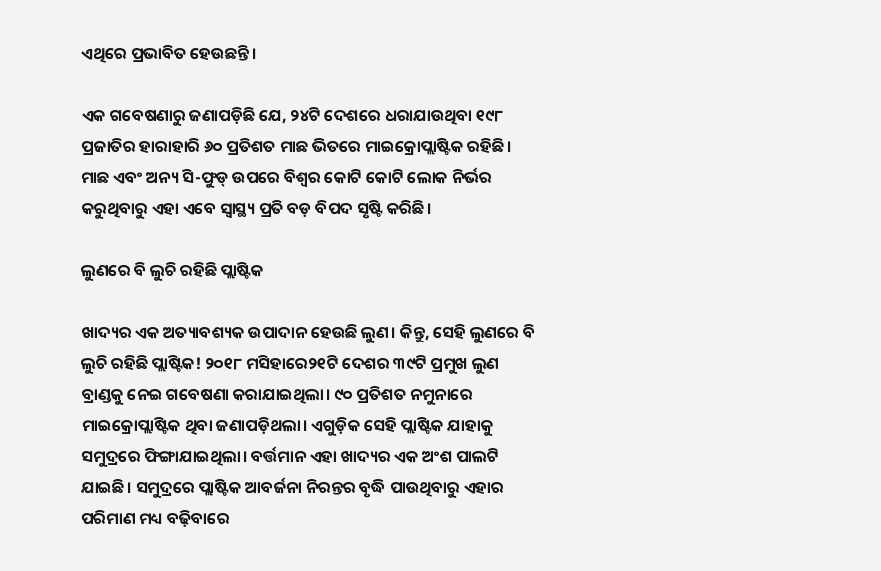ଏଥିରେ ପ୍ରଭାବିତ ହେଉଛନ୍ତି।

ଏକ ଗବେଷଣାରୁ ଜଣାପଡ଼ିଛି ଯେ, ୨୪ଟି ଦେଶରେ ଧରାଯାଉଥିବା ୧୯୮ ପ୍ରଜାତିର ହାରାହାରି ୬୦ ପ୍ରତିଶତ ମାଛ ଭିତରେ ମାଇକ୍ରୋପ୍ଲାଷ୍ଟିକ ରହିଛି। ମାଛ ଏବଂ ଅନ୍ୟ ସି-ଫୁଡ୍ ଉପରେ ବିଶ୍ଵର କୋଟି କୋଟି ଲୋକ ନିର୍ଭର କରୁଥିବାରୁ ଏହା ଏବେ ସ୍ଵାସ୍ଥ୍ୟ ପ୍ରତି ବଡ଼ ବିପଦ ସୃଷ୍ଟି କରିଛି।

ଲୁଣରେ ବି ଲୁଚି ରହିଛି ପ୍ଲାଷ୍ଟିକ

ଖାଦ୍ୟର ଏକ ଅତ୍ୟାବଶ୍ୟକ ଉପାଦାନ ହେଉଛି ଲୁଣ। କିନ୍ତୁ, ସେହି ଲୁଣରେ ବି ଲୁଚି ରହିଛି ପ୍ଲାଷ୍ଟିକ! ୨୦୧୮ ମସିହାରେ୨୧ଟି ଦେଶର ୩୯ଟି ପ୍ରମୁଖ ଲୁଣ ବ୍ରାଣ୍ଡକୁ ନେଇ ଗବେଷଣା କରାଯାଇଥିଲା। ୯୦ ପ୍ରତିଶତ ନମୁନାରେ ମାଇକ୍ରୋପ୍ଲାଷ୍ଟିକ ଥିବା ଜଣାପଡ଼ିଥଲା। ଏଗୁଡ଼ିକ ସେହି ପ୍ଲାଷ୍ଟିକ ଯାହାକୁ ସମୁଦ୍ରରେ ଫିଙ୍ଗାଯାଇଥିଲା। ବର୍ତ୍ତମାନ ଏହା ଖାଦ୍ୟର ଏକ ଅଂଶ ପାଲଟି ଯାଇଛି। ସମୁଦ୍ରରେ ପ୍ଲାଷ୍ଟିକ ଆବର୍ଜନା ନିରନ୍ତର ବୃଦ୍ଧି ପାଉଥିବାରୁ ଏହାର ପରିମାଣ ମଧ୍ୟ ବଢ଼ିବାରେ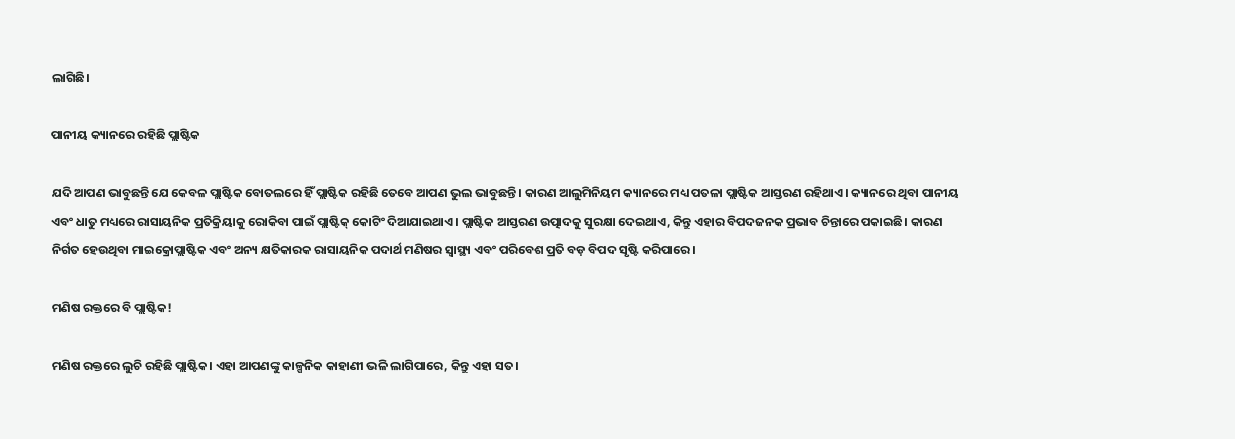ଲାଗିଛି।

ପାନୀୟ କ୍ୟାନରେ ରହିଛି ପ୍ଲାଷ୍ଟିକ

ଯଦି ଆପଣ ଭାବୁଛନ୍ତି ଯେ କେବଳ ପ୍ଲାଷ୍ଟିକ ବୋତଲରେ ହିଁ ପ୍ଲାଷ୍ଟିକ ରହିଛି ତେବେ ଆପଣ ଭୁଲ ଭାବୁଛନ୍ତି। କାରଣ ଆଲୁମିନିୟମ କ୍ୟାନରେ ମଧ୍ୟ ପତଳା ପ୍ଲାଷ୍ଟିକ ଆସ୍ତରଣ ରହିଥାଏ। କ୍ୟାନରେ ଥିବା ପାନୀୟ ଏବଂ ଧାତୁ ମଧ୍ୟରେ ରାସାୟନିକ ପ୍ରତିକ୍ରିୟାକୁ ରୋକିବା ପାଇଁ ପ୍ଲାଷ୍ଟିକ୍ କୋଟିଂ ଦିଆଯାଇଥାଏ। ପ୍ଲାଷ୍ଟିକ ଆସ୍ତରଣ ଉତ୍ପାଦକୁ ସୁରକ୍ଷା ଦେଇଥାଏ, କିନ୍ତୁ ଏହାର ବିପଦଜନକ ପ୍ରଭାବ ଚିନ୍ତାରେ ପକାଇଛି। କାରଣ ନିର୍ଗତ ହେଉଥିବା ମାଇକ୍ରୋପ୍ଲାଷ୍ଟିକ ଏବଂ ଅନ୍ୟ କ୍ଷତିକାରକ ରାସାୟନିକ ପଦାର୍ଥ ମଣିଷର ସ୍ୱାସ୍ଥ୍ୟ ଏବଂ ପରିବେଶ ପ୍ରତି ବଡ଼ ବିପଦ ସୃଷ୍ଟି କରିପାରେ।

ମଣିଷ ରକ୍ତରେ ବି ପ୍ଲାଷ୍ଟିକ!

ମଣିଷ ରକ୍ତରେ ଲୁଚି ରହିଛି ପ୍ଲାଷ୍ଟିକ। ଏହା ଆପଣଙ୍କୁ କାଳ୍ପନିକ କାହାଣୀ ଭଳି ଲାଗିପାରେ, କିନ୍ତୁ ଏହା ସତ।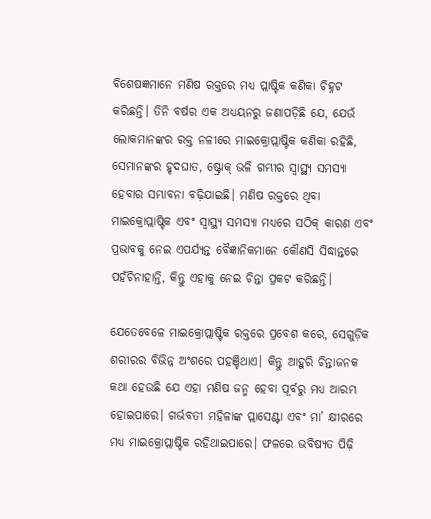ବିଶେଷଜ୍ଞମାନେ ମଣିଷ ରକ୍ତରେ ମଧ୍ୟ ପ୍ଲାଷ୍ଟିକ କଣିକା ଚିହ୍ନଟ କରିଛନ୍ତି। ତିନି ବର୍ଷର ଏକ ଅଧ୍ୟୟନରୁ ଜଣାପଡ଼ିଛି ଯେ, ଯେଉଁ ଲୋକମାନଙ୍କର ରକ୍ତ ନଳୀରେ ମାଇକ୍ରୋପ୍ଲାଷ୍ଟିକ କଣିକା ରହିଛି, ସେମାନଙ୍କର ହୃଦଘାତ, ଷ୍ଟ୍ରୋକ୍ ଭଳି ଗମ୍ଭୀର ସ୍ୱାସ୍ଥ୍ୟ ସମସ୍ୟା ହେବାର ସମ୍ଭାବନା ବଢ଼ିଯାଇଛି। ମଣିଷ ରକ୍ତରେ ଥିବା ମାଇକ୍ରୋପ୍ଲାଷ୍ଟିକ ଏବଂ ସ୍ୱାସ୍ଥ୍ୟ ସମସ୍ୟା ମଧ୍ୟରେ ସଠିକ୍ କାରଣ ଏବଂ ପ୍ରଭାବକୁ ନେଇ ଏପର୍ଯ୍ୟନ୍ତ ବୈଜ୍ଞାନିକମାନେ କୌଣସି ସିଦ୍ଧାନ୍ତରେ ପହଁଚିନାହାନ୍ତି, କିନ୍ତୁ ଏହାକୁ ନେଇ ଚିନ୍ତା ପ୍ରକଟ କରିଛନ୍ତି।

ଯେତେବେଳେ ମାଇକ୍ରୋପ୍ଲାଷ୍ଟିକ ରକ୍ତରେ ପ୍ରବେଶ କରେ, ସେଗୁଡ଼ିକ ଶରୀରର ବିଭିନ୍ନ ଅଂଶରେ ପହଞ୍ଚିଥାଏ। କିନ୍ତୁ ଆହୁରି ଚିନ୍ତାଜନକ କଥା ହେଉଛି ଯେ ଏହା ମଣିଷ ଜନ୍ମ ହେବା ପୂର୍ବରୁ ମଧ୍ୟ ଆରମ୍ଭ ହୋଇପାରେ। ଗର୍ଭବତୀ ମହିଳାଙ୍କ ପ୍ଲାସେଣ୍ଟା ଏବଂ ମା’ କ୍ଷୀରରେ ମଧ୍ୟ ମାଇକ୍ରୋପ୍ଲାଷ୍ଟିକ ରହିଥାଇପାରେ। ଫଳରେ ଭବିଷ୍ୟତ ପିଢ଼ି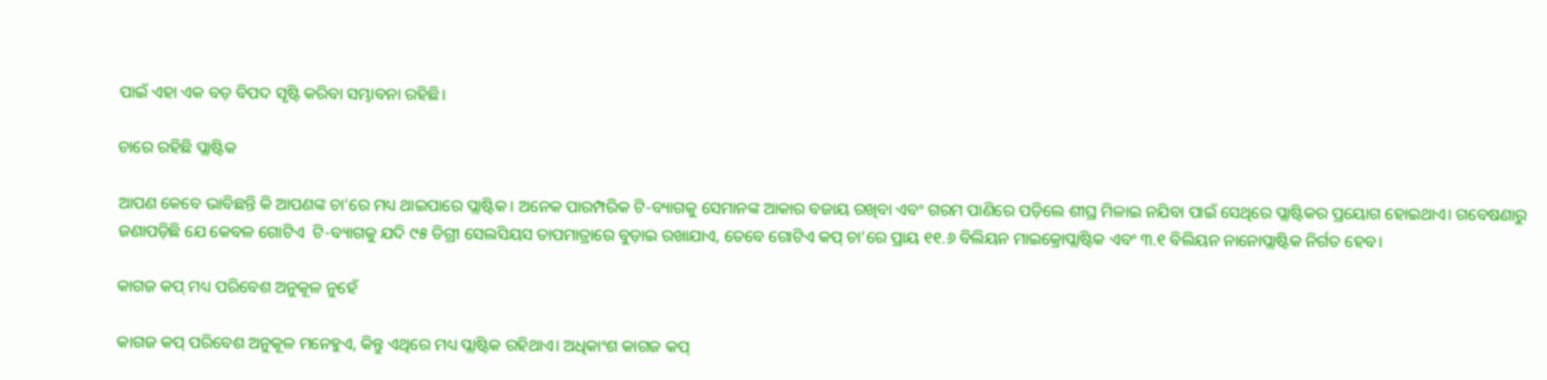ପାଇଁ ଏହା ଏକ ବଡ଼ ବିପଦ ସୃଷ୍ଟି କରିବା ସମ୍ଭାବନା ରହିଛି।

ଚାରେ ରହିଛି ପ୍ଲାଷ୍ଟିକ

ଆପଣ କେବେ ଭାବିଛନ୍ତି କି ଆପଣଙ୍କ ଚା’ରେ ମଧ୍ୟ ଥାଇପାରେ ପ୍ଲାଷ୍ଟିକ। ଅନେକ ପାରମ୍ପରିକ ଟି-ବ୍ୟାଗକୁ ସେମାନଙ୍କ ଆକାର ବଜାୟ ରଖିବା ଏବଂ ଗରମ ପାଣିରେ ପଡ଼ିଲେ ଶୀଘ୍ର ମିଳାଇ ନଯିବା ପାଇଁ ସେଥିରେ ପ୍ଲାଷ୍ଟିକର ପ୍ରୟୋଗ ହୋଇଥାଏ। ଗବେଷଣାରୁ ଜଣାପଡ଼ିଛି ଯେ କେବଳ ଗୋଟିଏ  ଟି-ବ୍ୟାଗକୁ ଯଦି ୯୫ ଡିଗ୍ରୀ ସେଲସିୟସ ତାପମାତ୍ରାରେ ବୁଡ଼ାଇ ରଖାଯାଏ, ତେବେ ଗୋଟିଏ କପ୍ ଚା’ରେ ପ୍ରାୟ ୧୧.୬ ବିଲିୟନ ମାଇକ୍ରୋପ୍ଲାଷ୍ଟିକ ଏବଂ ୩.୧ ବିଲିୟନ ନାନୋପ୍ଲାଷ୍ଟିକ ନିର୍ଗତ ହେବ।

କାଗଜ କପ୍ ମଧ୍ୟ ପରିବେଶ ଅନୁକୂଳ ନୁହେଁ

କାଗଜ କପ୍ ପରିବେଶ ଅନୁକୂଳ ମନେହୁଏ, କିନ୍ତୁ ଏଥିରେ ମଧ୍ୟ ପ୍ଲାଷ୍ଟିକ ରହିଥାଏ। ଅଧିକାଂଶ କାଗଜ କପ୍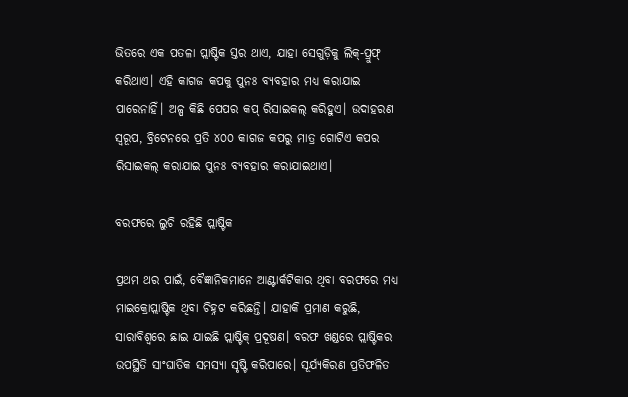ଭିତରେ ଏକ ପତଳା ପ୍ଲାଷ୍ଟିକ ସ୍ତର ଥାଏ, ଯାହା ସେଗୁଡ଼ିକୁ ଲିକ୍-ପ୍ରୁଫ୍ କରିଥାଏ। ଏହି କାଗଜ କପକୁ ପୁନଃ ବ୍ୟବହାର ମଧ୍ୟ କରାଯାଇ ପାରେନାହିଁ। ଅଳ୍ପ କିଛି ପେପର କପ୍ ରିସାଇକଲ୍ କରିହୁଏ। ଉଦାହରଣ ସ୍ୱରୂପ, ବ୍ରିଟେନରେ ପ୍ରତି ୪୦୦ କାଗଜ କପରୁ ମାତ୍ର ଗୋଟିଏ କପର ରିସାଇକଲ୍ କରାଯାଇ ପୁନଃ ବ୍ୟବହାର କରାଯାଇଥାଏ।

ବରଫରେ ଲୁଚି ରହିଛି ପ୍ଲାଷ୍ଟିକ

ପ୍ରଥମ ଥର ପାଇଁ, ବୈଜ୍ଞାନିକମାନେ ଆଣ୍ଟାର୍କଟିକାର ଥିବା ବରଫରେ ମଧ୍ୟ ମାଇକ୍ରୋପ୍ଲାଷ୍ଟିକ ଥିବା ଚିହ୍ନଟ କରିଛନ୍ତି। ଯାହାକି ପ୍ରମାଣ କରୁଛି, ସାରାବିଶ୍ଵରେ ଛାଇ ଯାଇଛି ପ୍ଲାଷ୍ଟିକ୍ ପ୍ରଦୂଷଣ। ବରଫ ଖଣ୍ଡରେ ପ୍ଲାଷ୍ଟିକର ଉପସ୍ଥିତି ସାଂଘାତିକ ସମସ୍ୟା ସୃଷ୍ଟି କରିପାରେ। ସୂର୍ଯ୍ୟକିରଣ ପ୍ରତିଫଳିତ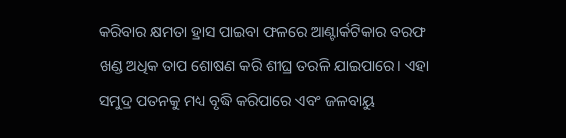କରିବାର କ୍ଷମତା ହ୍ରାସ ପାଇବା ଫଳରେ ଆଣ୍ଟାର୍କଟିକାର ବରଫ ଖଣ୍ଡ ଅଧିକ ତାପ ଶୋଷଣ କରି ଶୀଘ୍ର ତରଳି ଯାଇପାରେ। ଏହା ସମୁଦ୍ର ପତନକୁ ମଧ୍ୟ ବୃଦ୍ଧି କରିପାରେ ଏବଂ ଜଳବାୟୁ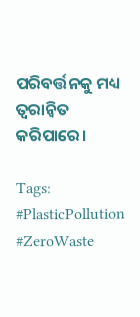ପରିବର୍ତ୍ତନକୁ ମଧ୍ୟ ତ୍ୱରାନ୍ୱିତ କରିପାରେ।

Tags: #PlasticPollution #ZeroWaste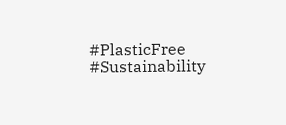#PlasticFree #Sustainability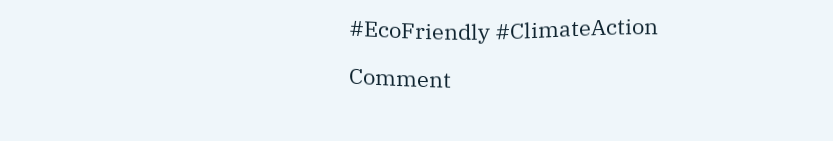#EcoFriendly #ClimateAction

Comment